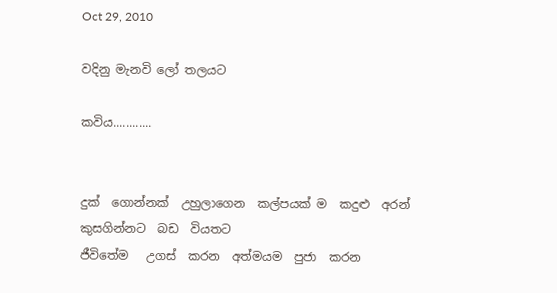Oct 29, 2010

වදිනු මැනවි ලෝ තලයට

කවිය............


දුක්  ගොන්නක්  උහුලාගෙන  කල්පයක් ම  කදුළු  අරන්
කුසගින්නට  බඩ  වියතට
ජීවිතේම   උගස්  කරන  අත්මයම  පුජා  කරන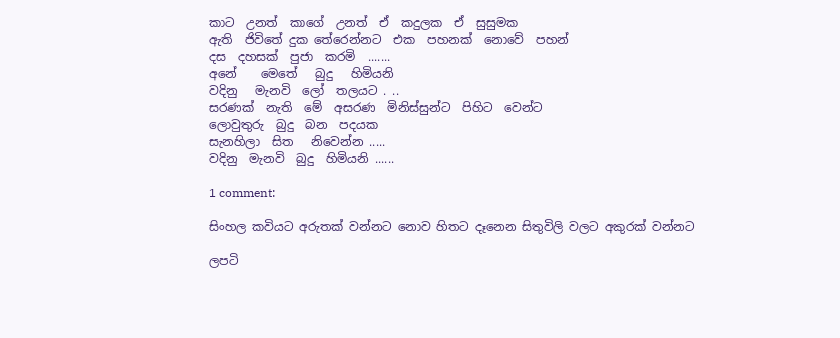කාට  උනත්  කාගේ  උනත්  ඒ  කදුලක  ඒ  සුසුමක
ඇති  ජිවිතේ දුක තේරෙන්නට  එක  පහනක්  නොවේ  පහන්
දස  දහසක්  පුජා  කරමි  .......
අනේ    මෙතේ   බුදු   හිමියනි
වදිනු   මැනවි  ලෝ  තලයට . ..
සරණක්  නැති  මේ  අසරණ  මිනිස්සුන්ට  පිහිට  වෙන්ට
ලොවුතුරු  බුදු  බන  පදයක
සැනහිලා  සිත   නිවෙන්න .....
වදිනු  මැනවි  බුදු  හිමියනි ......

1 comment:

සිංහල කවියට අරුතක් වන්නට නොව හිතට දෑනෙන සිතුවිලි වලට අකුරක් වන්නට

ලපටි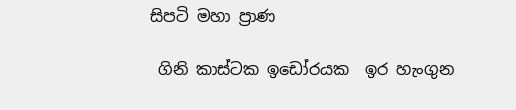සිපටි මහා ප්‍රාණ

 ගිනි කාස්ටක ඉඩෝරයක  ඉර හැංගුන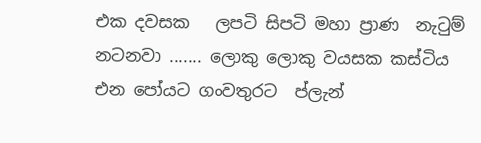එක දවසක   ලපටි සිපටි මහා ප්‍රාණ  නැටුම් නටනවා ....... ලොකු ලොකු වයසක කස්ටිය  එන පෝයට ගංවතුරට  ප්ලැන්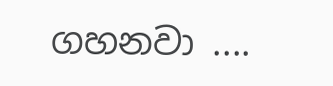ගහනවා ....